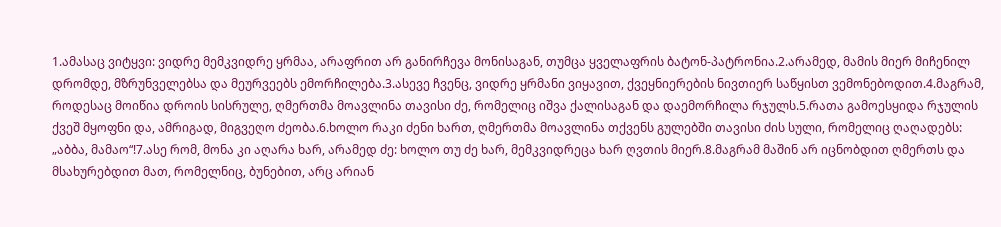1.ამასაც ვიტყვი: ვიდრე მემკვიდრე ყრმაა, არაფრით არ განირჩევა მონისაგან, თუმცა ყველაფრის ბატონ-პატრონია.2.არამედ, მამის მიერ მიჩენილ დრომდე, მზრუნველებსა და მეურვეებს ემორჩილება.3.ასევე ჩვენც, ვიდრე ყრმანი ვიყავით, ქვეყნიერების ნივთიერ საწყისთ ვემონებოდით.4.მაგრამ, როდესაც მოიწია დროის სისრულე, ღმერთმა მოავლინა თავისი ძე, რომელიც იშვა ქალისაგან და დაემორჩილა რჯულს.5.რათა გამოესყიდა რჯულის ქვეშ მყოფნი და, ამრიგად, მიგვეღო ძეობა.6.ხოლო რაკი ძენი ხართ, ღმერთმა მოავლინა თქვენს გულებში თავისი ძის სული, რომელიც ღაღადებს: „აბბა, მამაო“!7.ასე რომ, მონა კი აღარა ხარ, არამედ ძე: ხოლო თუ ძე ხარ, მემკვიდრეცა ხარ ღვთის მიერ.8.მაგრამ მაშინ არ იცნობდით ღმერთს და მსახურებდით მათ, რომელნიც, ბუნებით, არც არიან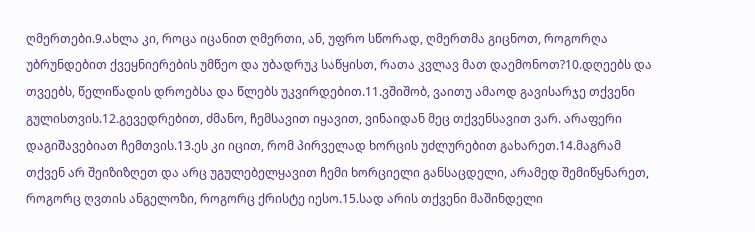ღმერთები.9.ახლა კი, როცა იცანით ღმერთი, ან, უფრო სწორად, ღმერთმა გიცნოთ, როგორღა უბრუნდებით ქვეყნიერების უმწეო და უბადრუკ საწყისთ, რათა კვლავ მათ დაემონოთ?10.დღეებს და თვეებს, წელიწადის დროებსა და წლებს უკვირდებით.11.ვშიშობ, ვაითუ ამაოდ გავისარჯე თქვენი გულისთვის.12.გევედრებით, ძმანო, ჩემსავით იყავით, ვინაიდან მეც თქვენსავით ვარ. არაფერი დაგიშავებიათ ჩემთვის.13.ეს კი იცით, რომ პირველად ხორცის უძლურებით გახარეთ.14.მაგრამ თქვენ არ შეიზიზღეთ და არც უგულებელყავით ჩემი ხორციელი განსაცდელი, არამედ შემიწყნარეთ, როგორც ღვთის ანგელოზი, როგორც ქრისტე იესო.15.სად არის თქვენი მაშინდელი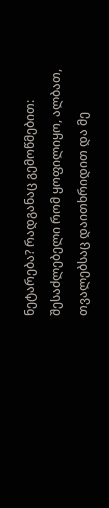ნეტარება? რადგანაც გემოწმებით: შესაძლებელი რომ ყოფილიყო, ალბათ, თვალებსაც დაითხრიდით და მე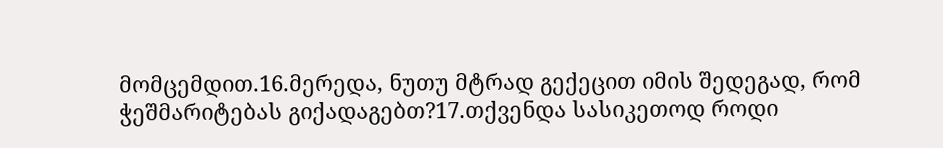მომცემდით.16.მერედა, ნუთუ მტრად გექეცით იმის შედეგად, რომ ჭეშმარიტებას გიქადაგებთ?17.თქვენდა სასიკეთოდ როდი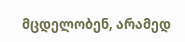მცდელობენ, არამედ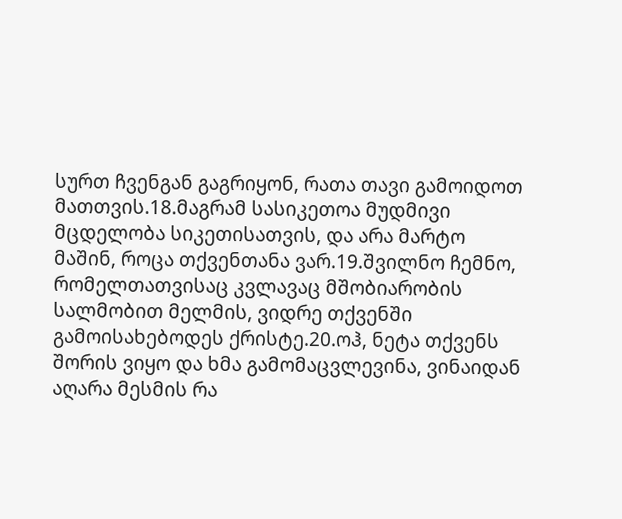სურთ ჩვენგან გაგრიყონ, რათა თავი გამოიდოთ მათთვის.18.მაგრამ სასიკეთოა მუდმივი მცდელობა სიკეთისათვის, და არა მარტო მაშინ, როცა თქვენთანა ვარ.19.შვილნო ჩემნო, რომელთათვისაც კვლავაც მშობიარობის სალმობით მელმის, ვიდრე თქვენში გამოისახებოდეს ქრისტე.20.ოჰ, ნეტა თქვენს შორის ვიყო და ხმა გამომაცვლევინა, ვინაიდან აღარა მესმის რა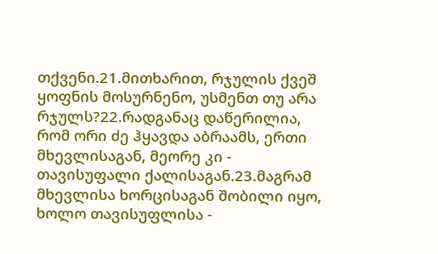თქვენი.21.მითხარით, რჯულის ქვეშ ყოფნის მოსურნენო, უსმენთ თუ არა რჯულს?22.რადგანაც დაწერილია, რომ ორი ძე ჰყავდა აბრაამს, ერთი მხევლისაგან, მეორე კი - თავისუფალი ქალისაგან.23.მაგრამ მხევლისა ხორცისაგან შობილი იყო, ხოლო თავისუფლისა -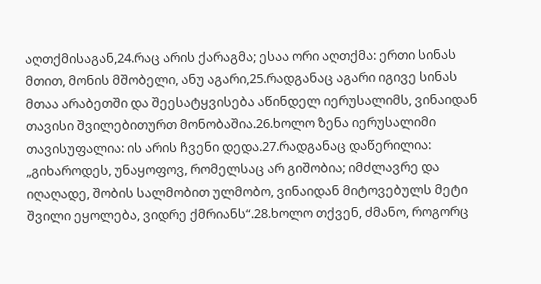აღთქმისაგან,24.რაც არის ქარაგმა; ესაა ორი აღთქმა: ერთი სინას მთით, მონის მშობელი, ანუ აგარი,25.რადგანაც აგარი იგივე სინას მთაა არაბეთში და შეესატყვისება აწინდელ იერუსალიმს, ვინაიდან თავისი შვილებითურთ მონობაშია.26.ხოლო ზენა იერუსალიმი თავისუფალია: ის არის ჩვენი დედა.27.რადგანაც დაწერილია: „გიხაროდეს, უნაყოფოვ, რომელსაც არ გიშობია; იმძლავრე და იღაღადე, შობის სალმობით ულმობო, ვინაიდან მიტოვებულს მეტი შვილი ეყოლება, ვიდრე ქმრიანს“.28.ხოლო თქვენ, ძმანო, როგორც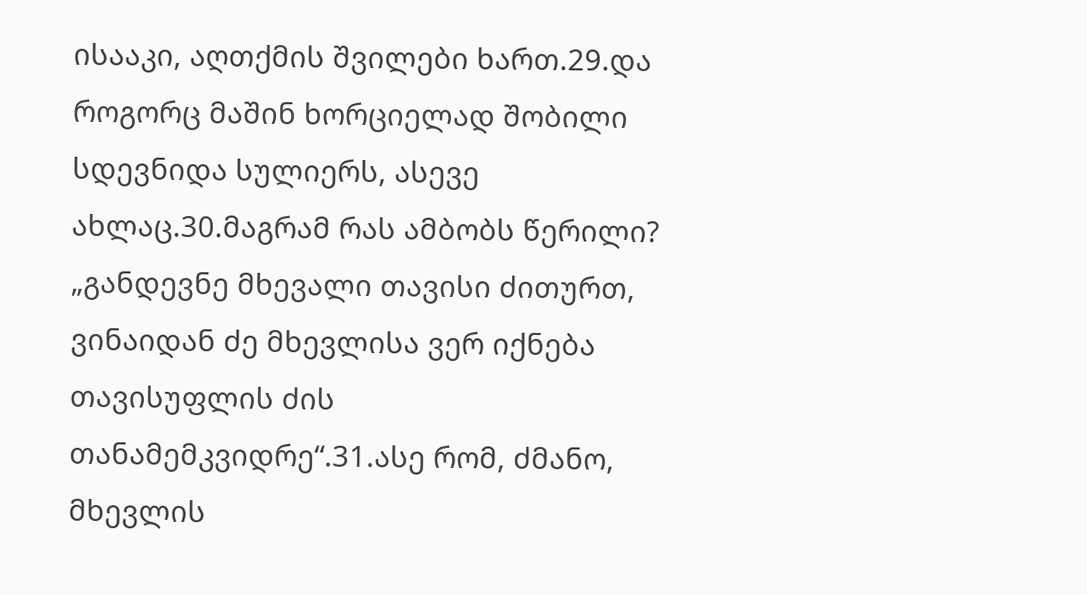ისააკი, აღთქმის შვილები ხართ.29.და როგორც მაშინ ხორციელად შობილი სდევნიდა სულიერს, ასევე ახლაც.30.მაგრამ რას ამბობს წერილი? „განდევნე მხევალი თავისი ძითურთ, ვინაიდან ძე მხევლისა ვერ იქნება თავისუფლის ძის თანამემკვიდრე“.31.ასე რომ, ძმანო, მხევლის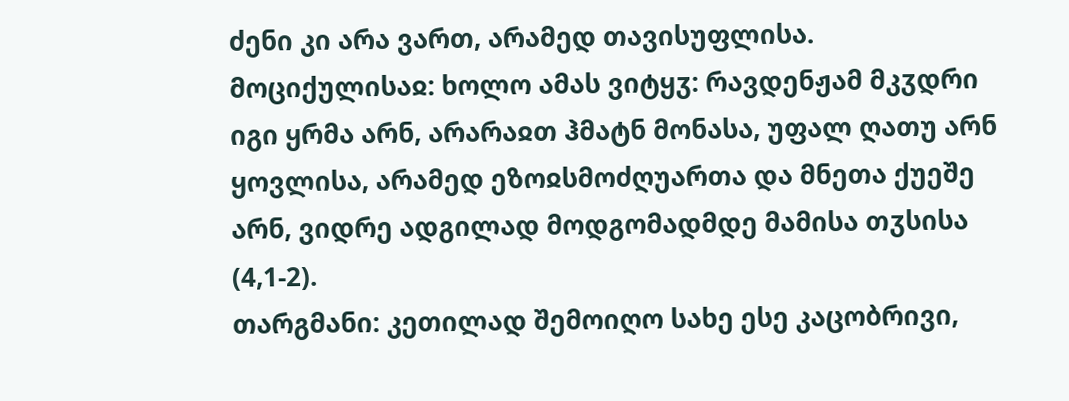ძენი კი არა ვართ, არამედ თავისუფლისა.
მოციქულისაჲ: ხოლო ამას ვიტყჳ: რავდენჟამ მკჳდრი იგი ყრმა არნ, არარაჲთ ჰმატნ მონასა, უფალ ღათუ არნ ყოვლისა, არამედ ეზოჲსმოძღუართა და მნეთა ქუეშე არნ, ვიდრე ადგილად მოდგომადმდე მამისა თჳსისა (4,1-2).
თარგმანი: კეთილად შემოიღო სახე ესე კაცობრივი,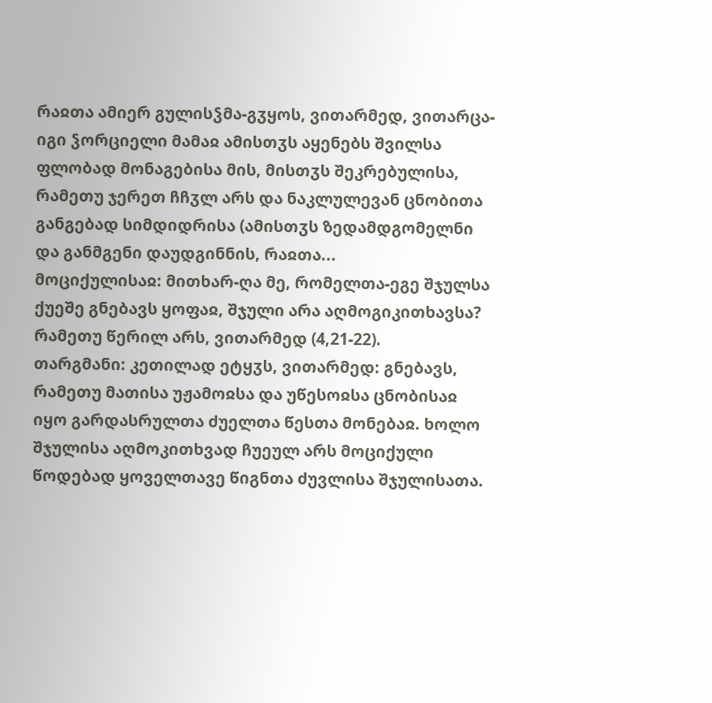რაჲთა ამიერ გულისჴმა-გჳყოს, ვითარმედ, ვითარცა-იგი ჴორციელი მამაჲ ამისთჳს აყენებს შვილსა ფლობად მონაგებისა მის, მისთჳს შეკრებულისა, რამეთუ ჯერეთ ჩჩჳლ არს და ნაკლულევან ცნობითა განგებად სიმდიდრისა (ამისთჳს ზედამდგომელნი და განმგენი დაუდგინნის, რაჲთა...
მოციქულისაჲ: მითხარ-ღა მე, რომელთა-ეგე შჯულსა ქუეშე გნებავს ყოფაჲ, შჯული არა აღმოგიკითხავსა? რამეთუ წერილ არს, ვითარმედ (4,21-22).
თარგმანი: კეთილად ეტყჳს, ვითარმედ: გნებავს, რამეთუ მათისა უჟამოჲსა და უწესოჲსა ცნობისაჲ იყო გარდასრულთა ძუელთა წესთა მონებაჲ. ხოლო შჯულისა აღმოკითხვად ჩუეულ არს მოციქული წოდებად ყოველთავე წიგნთა ძუვლისა შჯულისათა.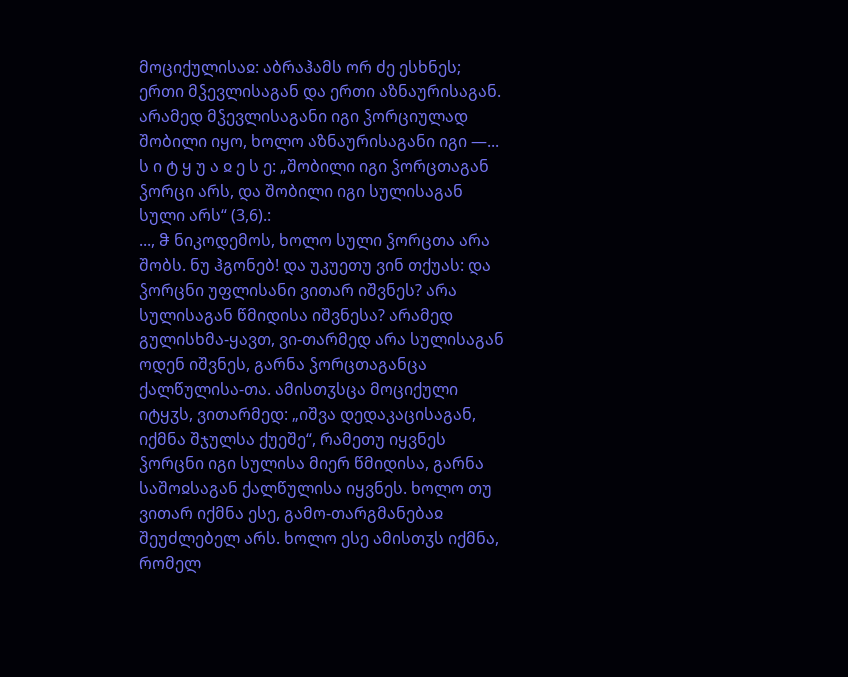მოციქულისაჲ: აბრაჰამს ორ ძე ესხნეს; ერთი მჴევლისაგან და ერთი აზნაურისაგან. არამედ მჴევლისაგანი იგი ჴორციულად შობილი იყო, ხოლო აზნაურისაგანი იგი —...
ს ი ტ ყ უ ა ჲ ე ს ე: „შობილი იგი ჴორცთაგან ჴორცი არს, და შობილი იგი სულისაგან სული არს“ (3,6).:
..., ჵ ნიკოდემოს, ხოლო სული ჴორცთა არა შობს. ნუ ჰგონებ! და უკუეთუ ვინ თქუას: და ჴორცნი უფლისანი ვითარ იშვნეს? არა სულისაგან წმიდისა იშვნესა? არამედ გულისხმა-ყავთ, ვი-თარმედ არა სულისაგან ოდენ იშვნეს, გარნა ჴორცთაგანცა ქალწულისა-თა. ამისთჳსცა მოციქული იტყჳს, ვითარმედ: „იშვა დედაკაცისაგან, იქმნა შჯულსა ქუეშე“, რამეთუ იყვნეს ჴორცნი იგი სულისა მიერ წმიდისა, გარნა საშოჲსაგან ქალწულისა იყვნეს. ხოლო თუ ვითარ იქმნა ესე, გამო-თარგმანებაჲ შეუძლებელ არს. ხოლო ესე ამისთჳს იქმნა, რომელ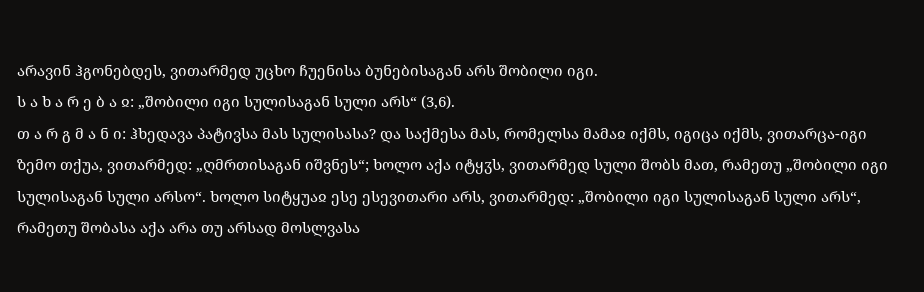არავინ ჰგონებდეს, ვითარმედ უცხო ჩუენისა ბუნებისაგან არს შობილი იგი.
ს ა ხ ა რ ე ბ ა ჲ: „შობილი იგი სულისაგან სული არს“ (3,6).
თ ა რ გ მ ა ნ ი: ჰხედავა პატივსა მას სულისასა? და საქმესა მას, რომელსა მამაჲ იქმს, იგიცა იქმს, ვითარცა-იგი ზემო თქუა, ვითარმედ: „ღმრთისაგან იშვნეს“; ხოლო აქა იტყჳს, ვითარმედ სული შობს მათ, რამეთუ „შობილი იგი სულისაგან სული არსო“. ხოლო სიტყუაჲ ესე ესევითარი არს, ვითარმედ: „შობილი იგი სულისაგან სული არს“, რამეთუ შობასა აქა არა თუ არსად მოსლვასა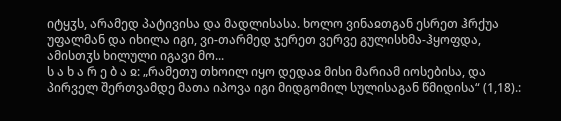იტყჳს, არამედ პატივისა და მადლისასა. ხოლო ვინაჲთგან ესრეთ ჰრქუა უფალმან და იხილა იგი, ვი-თარმედ ჯერეთ ვერვე გულისხმა-ჰყოფდა, ამისთჳს ხილული იგავი მო...
ს ა ხ ა რ ე ბ ა ჲ: „რამეთუ თხოილ იყო დედაჲ მისი მარიამ იოსებისა, და პირველ შერთვამდე მათა იპოვა იგი მიდგომილ სულისაგან წმიდისა“ (1,18).: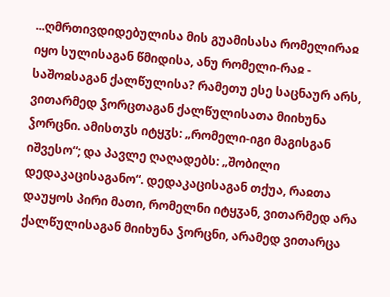...ღმრთივდიდებულისა მის გუამისასა რომელირაჲ იყო სულისაგან წმიდისა, ანუ რომელი-რაჲ - საშოჲსაგან ქალწულისა? რამეთუ ესე საცნაურ არს, ვითარმედ ჴორცთაგან ქალწულისათა მიიხუნა ჴორცნი. ამისთჳს იტყჳს: „რომელი-იგი მაგისგან იშვესო“; და პავლე ღაღადებს: „შობილი დედაკაცისაგანო“. დედაკაცისაგან თქუა, რაჲთა დაუყოს პირი მათი, რომელნი იტყჳან, ვითარმედ არა ქალწულისაგან მიიხუნა ჴორცნი, არამედ ვითარცა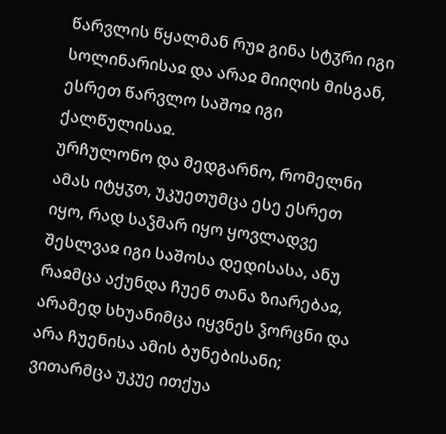წარვლის წყალმან რუჲ გინა სტჳრი იგი სოლინარისაჲ და არაჲ მიიღის მისგან, ესრეთ წარვლო საშოჲ იგი ქალწულისაჲ.
ურჩულონო და მედგარნო, რომელნი ამას იტყჳთ, უკუეთუმცა ესე ესრეთ იყო, რად საჴმარ იყო ყოვლადვე შესლვაჲ იგი საშოსა დედისასა, ანუ რაჲმცა აქუნდა ჩუენ თანა ზიარებაჲ, არამედ სხუანიმცა იყვნეს ჴორცნი და არა ჩუენისა ამის ბუნებისანი; ვითარმცა უკუე ითქუა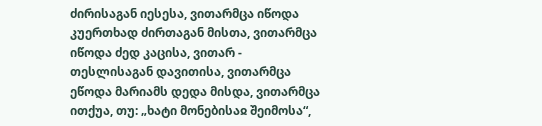ძირისაგან იესესა, ვითარმცა იწოდა კუერთხად ძირთაგან მისთა, ვითარმცა იწოდა ძედ კაცისა, ვითარ - თესლისაგან დავითისა, ვითარმცა ეწოდა მარიამს დედა მისდა, ვითარმცა ითქუა, თუ: „ხატი მონებისაჲ შეიმოსა“,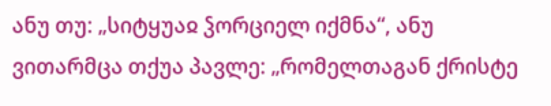ანუ თუ: „სიტყუაჲ ჴორციელ იქმნა“, ანუ ვითარმცა თქუა პავლე: „რომელთაგან ქრისტე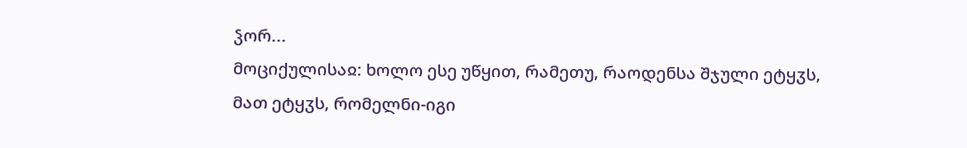ჴორ...
მოციქულისაჲ: ხოლო ესე უწყით, რამეთუ, რაოდენსა შჯული ეტყჳს, მათ ეტყჳს, რომელნი-იგი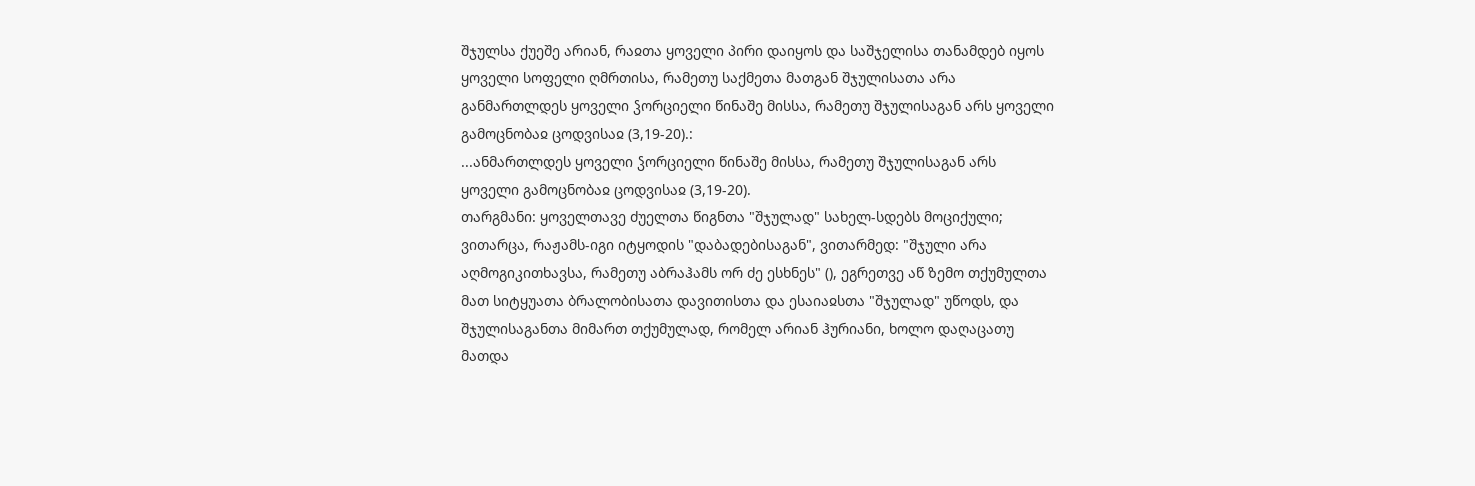შჯულსა ქუეშე არიან, რაჲთა ყოველი პირი დაიყოს და საშჯელისა თანამდებ იყოს ყოველი სოფელი ღმრთისა, რამეთუ საქმეთა მათგან შჯულისათა არა განმართლდეს ყოველი ჴორციელი წინაშე მისსა, რამეთუ შჯულისაგან არს ყოველი გამოცნობაჲ ცოდვისაჲ (3,19-20).:
...ანმართლდეს ყოველი ჴორციელი წინაშე მისსა, რამეთუ შჯულისაგან არს ყოველი გამოცნობაჲ ცოდვისაჲ (3,19-20).
თარგმანი: ყოველთავე ძუელთა წიგნთა "შჯულად" სახელ-სდებს მოციქული; ვითარცა, რაჟამს-იგი იტყოდის "დაბადებისაგან", ვითარმედ: "შჯული არა აღმოგიკითხავსა, რამეთუ აბრაჰამს ორ ძე ესხნეს" (), ეგრეთვე აწ ზემო თქუმულთა მათ სიტყუათა ბრალობისათა დავითისთა და ესაიაჲსთა "შჯულად" უწოდს, და შჯულისაგანთა მიმართ თქუმულად, რომელ არიან ჰურიანი, ხოლო დაღაცათუ მათდა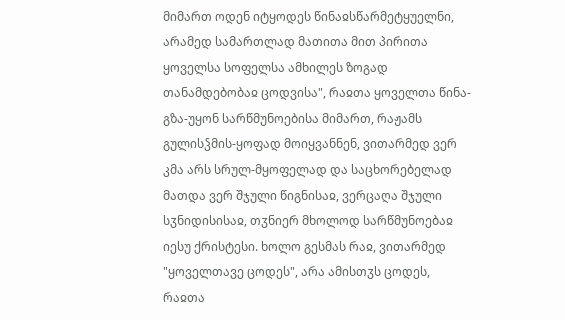მიმართ ოდენ იტყოდეს წინაჲსწარმეტყუელნი, არამედ სამართლად მათითა მით პირითა ყოველსა სოფელსა ამხილეს ზოგად თანამდებობაჲ ცოდვისა", რაჲთა ყოველთა წინა-გზა-უყონ სარწმუნოებისა მიმართ, რაჟამს გულისჴმის-ყოფად მოიყვანნენ, ვითარმედ ვერ კმა არს სრულ-მყოფელად და საცხორებელად მათდა ვერ შჯული წიგნისაჲ, ვერცაღა შჯული სჳნიდისისაჲ, თჳნიერ მხოლოდ სარწმუნოებაჲ იესუ ქრისტესი. ხოლო გესმას რაჲ, ვითარმედ "ყოველთავე ცოდეს", არა ამისთჳს ცოდეს, რაჲთა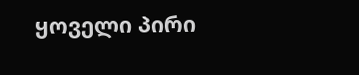ყოველი პირი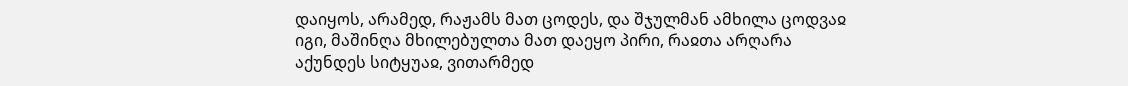დაიყოს, არამედ, რაჟამს მათ ცოდეს, და შჯულმან ამხილა ცოდვაჲ იგი, მაშინღა მხილებულთა მათ დაეყო პირი, რაჲთა არღარა აქუნდეს სიტყუაჲ, ვითარმედ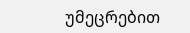უმეცრებით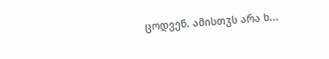ცოდვენ. ამისთჳს არა ხ...